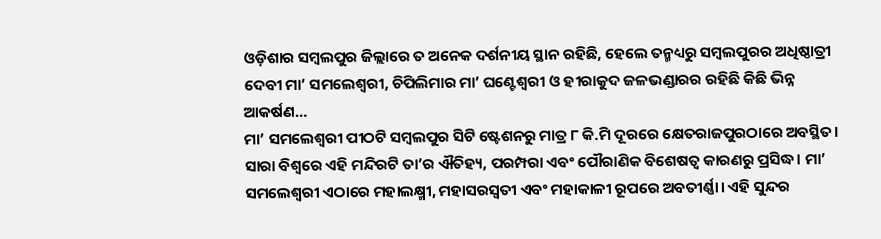ଓଡ଼ିଶାର ସମ୍ବଲପୁର ଜିଲ୍ଲାରେ ତ ଅନେକ ଦର୍ଶନୀୟ ସ୍ଥାନ ରହିଛି, ହେଲେ ତନ୍ମଧ୍ୟରୁ ସମ୍ବଲପୁରର ଅଧିଷ୍ଠାତ୍ରୀ ଦେବୀ ମା’ ସମଲେଶ୍ବରୀ, ଚିପିଲିମାର ମା’ ଘଣ୍ଟେଶ୍ୱରୀ ଓ ହୀରାକୁଦ ଜଳଭଣ୍ଡାରର ରହିଛି କିଛି ଭିନ୍ନ ଆକର୍ଷଣ…
ମା’ ସମଲେଶ୍ବରୀ ପୀଠଟି ସମ୍ବଲପୁର ସିଟି ଷ୍ଟେଶନରୁ ମାତ୍ର ୮ କି.ମି ଦୂରରେ କ୍ଷେତରାଜପୁରଠାରେ ଅବସ୍ଥିତ। ସାରା ବିଶ୍ବରେ ଏହି ମନ୍ଦିରଟି ତା’ର ଐତିହ୍ୟ, ପରମ୍ପରା ଏବଂ ପୌରାଣିକ ବିଶେଷତ୍ୱ କାରଣରୁ ପ୍ରସିଦ୍ଧ। ମା’ ସମଲେଶ୍ବରୀ ଏଠାରେ ମହାଲକ୍ଷ୍ମୀ, ମହାସରସ୍ବତୀ ଏବଂ ମହାକାଳୀ ରୂପରେ ଅବତୀର୍ଣ୍ଣା। ଏହି ସୁନ୍ଦର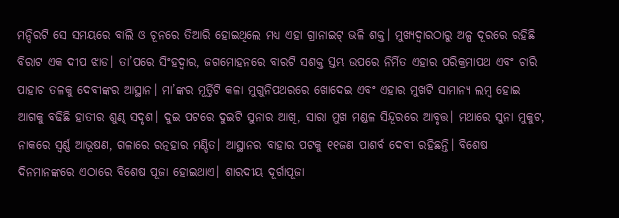ମନ୍ଦିରଟି ସେ ସମୟରେ ବାଲି ଓ ଚୂନରେ ତିଆରି ହୋଇଥିଲେ ମଧ୍ୟ ଏହା ଗ୍ରାନାଇଟ୍ ଭଳି ଶକ୍ତ। ମୁଖ୍ୟଦ୍ୱାରଠାରୁ ଅଳ୍ପ ଦୂରରେ ରହିଛି ବିରାଟ ଏକ ଦୀପ ଝାଡ। ତା’ପରେ ସିଂହଦ୍ୱାର, ଜଗମୋହନରେ ବାରଟି ସଶକ୍ତ ସ୍ତମ୍ଭ ଉପରେ ନିର୍ମିତ ଏହାର ପରିକ୍ରମାପଥ ଏବଂ ଚାରି ପାହାଚ ତଳକୁ ଦେବୀଙ୍କର ଆସ୍ଥାନ। ମା’ଙ୍କର ମୂର୍ତ୍ତିଟି କଳା ମୁଗୁନିପଥରରେ ଖୋଦେଇ ଏବଂ ଏହାର ମୁଖଟି ସାମାନ୍ୟ ଲମ୍ବ ହୋଇ ଆଗକୁ ବଢିଛି ହାତୀର ଶୁଣ୍ଢ ସଦୃଶ। ଦୁଇ ପଟରେ ଦୁଇଟି ସୁନାର ଆଖି, ସାରା ମୁଖ ମଣ୍ଡଳ ସିନ୍ଦୂରରେ ଆବୃତ୍ତ। ମଥାରେ ସୁନା ମୁକୁଟ, ନାକରେ ସ୍ବର୍ଣ୍ଣ ଆଭୂଷଣ, ଗଳାରେ ରତ୍ନହାର ମଣ୍ଡିତ। ଆସ୍ଥାନର ବାହାର ପଟକୁ ୧୧ଜଣ ପାଶର୍ବ ଦେବୀ ରହିଛନ୍ତି। ବିଶେଷ ଦିନମାନଙ୍କରେ ଏଠାରେ ବିଶେଷ ପୂଜା ହୋଇଥାଏ। ଶାରଦୀୟ ଦୂର୍ଗାପୂଜା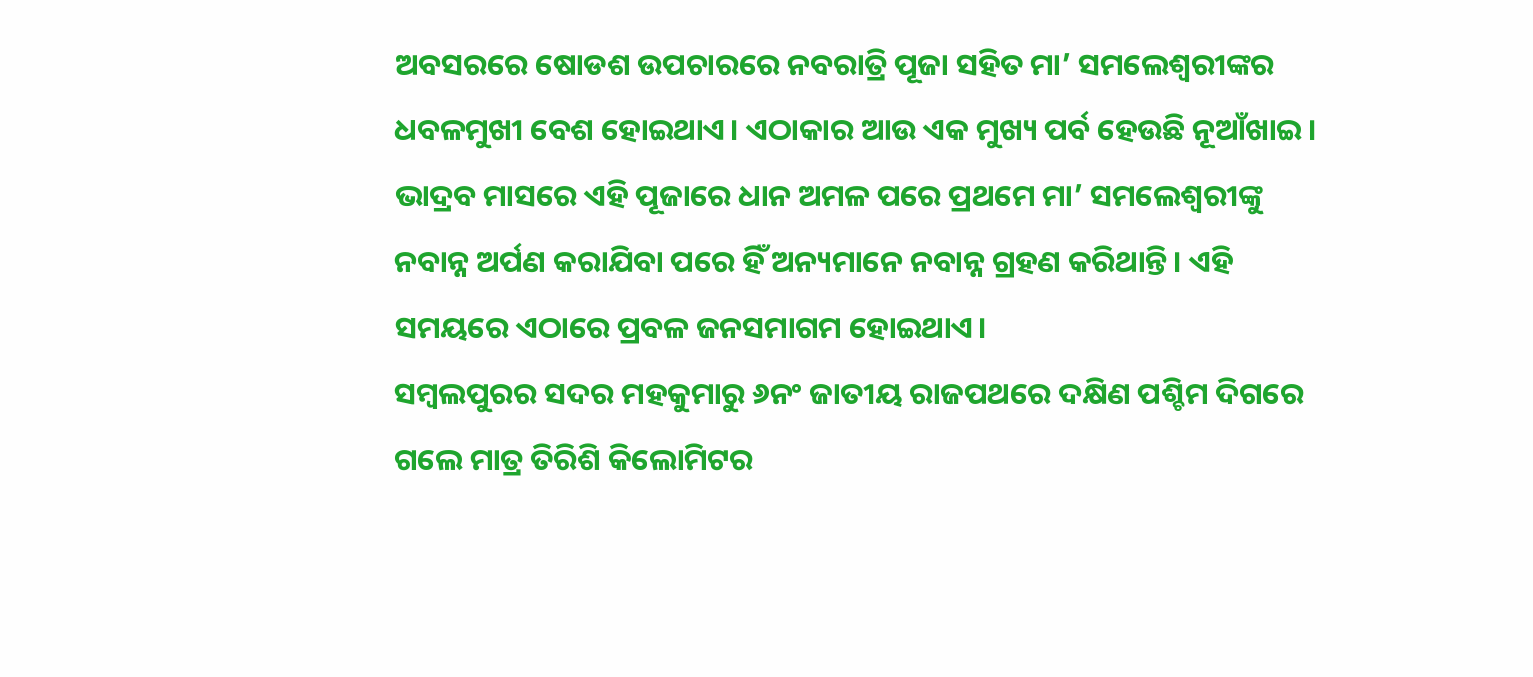ଅବସରରେ ଷୋଡଶ ଉପଚାରରେ ନବରାତ୍ରି ପୂଜା ସହିତ ମା’ ସମଲେଶ୍ବରୀଙ୍କର ଧବଳମୁଖୀ ବେଶ ହୋଇଥାଏ। ଏଠାକାର ଆଉ ଏକ ମୁଖ୍ୟ ପର୍ବ ହେଉଛି ନୂଆଁଖାଇ। ଭାଦ୍ରବ ମାସରେ ଏହି ପୂଜାରେ ଧାନ ଅମଳ ପରେ ପ୍ରଥମେ ମା’ ସମଲେଶ୍ବରୀଙ୍କୁ ନବାନ୍ନ ଅର୍ପଣ କରାଯିବା ପରେ ହିଁ ଅନ୍ୟମାନେ ନବାନ୍ନ ଗ୍ରହଣ କରିଥାନ୍ତି। ଏହି ସମୟରେ ଏଠାରେ ପ୍ରବଳ ଜନସମାଗମ ହୋଇଥାଏ।
ସମ୍ବଲପୁରର ସଦର ମହକୁମାରୁ ୬ନଂ ଜାତୀୟ ରାଜପଥରେ ଦକ୍ଷିଣ ପଶ୍ଚିମ ଦିଗରେ ଗଲେ ମାତ୍ର ତିରିଶି କିଲୋମିଟର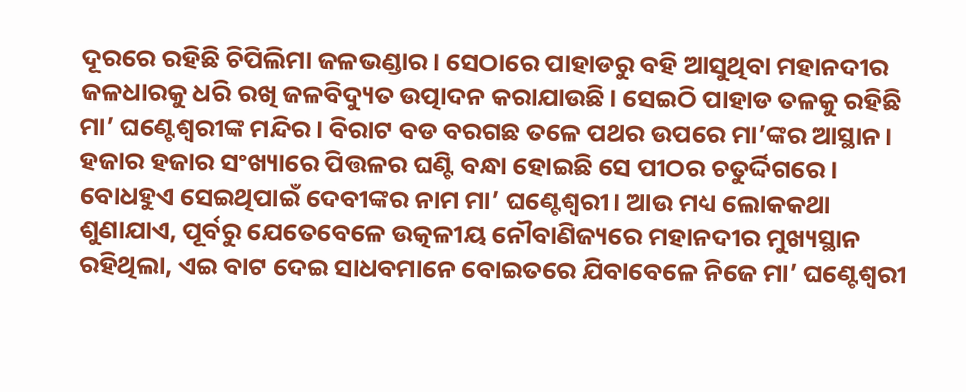ଦୂରରେ ରହିଛି ଚିପିଲିମା ଜଳଭଣ୍ଡାର। ସେଠାରେ ପାହାଡରୁ ବହି ଆସୁଥିବା ମହାନଦୀର ଜଳଧାରକୁ ଧରି ରଖି ଜଳବିଦ୍ୟୁତ ଉତ୍ପାଦନ କରାଯାଉଛି। ସେଇଠି ପାହାଡ ତଳକୁ ରହିଛି ମା’ ଘଣ୍ଟେଶ୍ୱରୀଙ୍କ ମନ୍ଦିର। ବିରାଟ ବଡ ବରଗଛ ତଳେ ପଥର ଉପରେ ମା’ଙ୍କର ଆସ୍ଥାନ। ହଜାର ହଜାର ସଂଖ୍ୟାରେ ପିତ୍ତଳର ଘଣ୍ଟି ବନ୍ଧା ହୋଇଛି ସେ ପୀଠର ଚତୁର୍ଦ୍ଦିଗରେ। ବୋଧହୁଏ ସେଇଥିପାଇଁ ଦେବୀଙ୍କର ନାମ ମା’ ଘଣ୍ଟେଶ୍ୱରୀ। ଆଉ ମଧ୍ୟ ଲୋକକଥା ଶୁଣାଯାଏ, ପୂର୍ବରୁ ଯେତେବେଳେ ଉତ୍କଳୀୟ ନୌବାଣିଜ୍ୟରେ ମହାନଦୀର ମୁଖ୍ୟସ୍ଥାନ ରହିଥିଲା, ଏଇ ବାଟ ଦେଇ ସାଧବମାନେ ବୋଇତରେ ଯିବାବେଳେ ନିଜେ ମା’ ଘଣ୍ଟେଶ୍ୱରୀ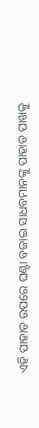ଏହି ପାହାଡ ଉପରେ ଘଣ୍ଟା ବଜାଇ ସାଧବମାନଙ୍କୁ ପାହାଡ ପାଖକୁ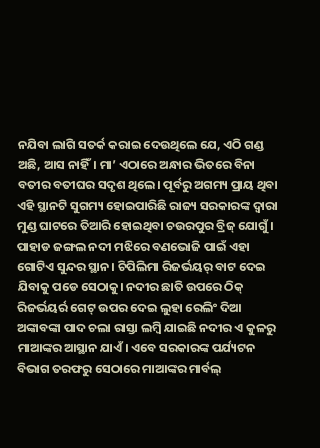ନଯିବା ଲାଗି ସତର୍କ କରାଇ ଦେଉଥିଲେ ଯେ, ଏଠି ଗଣ୍ଡ ଅଛି, ଆସ ନାହିଁ। ମା’ ଏଠାରେ ଅନ୍ଧାର ଭିତରେ ବିନା ବତୀର ବତୀଘର ସଦୃଶ ଥିଲେ। ପୂର୍ବରୁ ଅଗମ୍ୟ ପ୍ରାୟ ଥିବା ଏହି ସ୍ଥାନଟି ସୁଗମ୍ୟ ହୋଇପାରିଛି ରାଜ୍ୟ ସରକାରଙ୍କ ଦ୍ୱାରା ମୁଣ୍ଡ ଘାଟରେ ତିଆରି ହୋଇଥିବା ଚଉରପୁର ବ୍ରିଜ୍ ଯୋଗୁଁ। ପାହାଡ ଜଙ୍ଗଲ ନଦୀ ମଝିରେ ବଣଭୋଜି ପାଇଁ ଏହା ଗୋଟିଏ ସୁନ୍ଦର ସ୍ଥାନ। ଚିପିଲିମା ରିଜର୍ଭୟର୍ ବାଟ ଦେଇ ଯିବାକୁ ପଡେ ସେଠାକୁ। ନଦୀର ଛାତି ଉପରେ ଠିକ୍ ରିଜର୍ଭୟର୍ର ଗେଟ୍ ଉପର ଦେଇ ଲୁହା ରେଲିଂ ଦିଆ ଅଙ୍କାବଙ୍କା ପାଦ ଚଲା ରାସ୍ତା ଲମ୍ବି ଯାଇଛି ନଦୀର ଏ କୁଳରୁ ମାଆଙ୍କର ଆସ୍ଥାନ ଯାଏଁ। ଏବେ ସରକାରଙ୍କ ପର୍ଯ୍ୟଟନ ବିଭାଗ ତରଫରୁ ସେଠାରେ ମାଆଙ୍କର ମାର୍ବଲ୍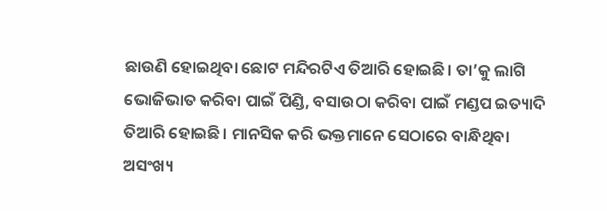ଛାଉଣି ହୋଇଥିବା ଛୋଟ ମନ୍ଦିରଟିଏ ତିଆରି ହୋଇଛି। ତା’କୁ ଲାଗି ଭୋଜିଭାତ କରିବା ପାଇଁ ପିଣ୍ଡି, ବସାଉଠା କରିବା ପାଇଁ ମଣ୍ଡପ ଇତ୍ୟାଦି ତିଆରି ହୋଇଛି। ମାନସିକ କରି ଭକ୍ତମାନେ ସେଠାରେ ବାନ୍ଧିଥିବା ଅସଂଖ୍ୟ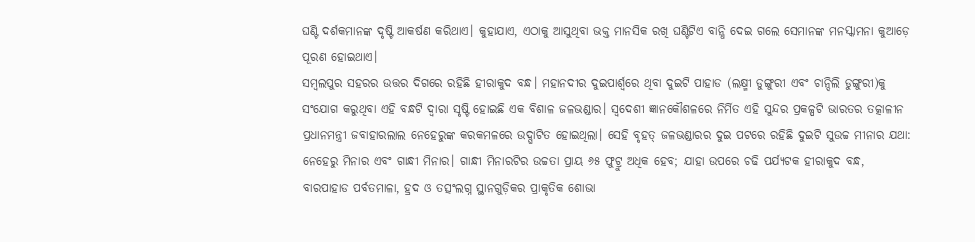ଘଣ୍ଟି ଦର୍ଶକମାନଙ୍କ ଦୃଷ୍ଟି ଆକର୍ଷଣ କରିଥାଏ। କୁହାଯାଏ, ଏଠାକୁ ଆସୁଥିବା ଭକ୍ତ ମାନସିକ ରଖି ଘଣ୍ଟିଟିଏ ବାନ୍ଧି ଦେଇ ଗଲେ ସେମାନଙ୍କ ମନସ୍କାମନା କୁଆଡ଼େ ପୂରଣ ହୋଇଥାଏ।
ସମ୍ବଲପୁର ସହରର ଉତ୍ତର ଦିଗରେ ରହିଛି ହୀରାକୁଦ ବନ୍ଧ। ମହାନଦୀର ଦୁଇପାର୍ଶ୍ୱରେ ଥିବା ଦୁଇଟି ପାହାଡ (ଲକ୍ଷ୍ମୀ ଡୁଙ୍ଗୁରୀ ଏବଂ ଚାନ୍ଦିଲି ଡୁଙ୍ଗୁରୀ)କୁ ସଂଯୋଗ କରୁଥିବା ଏହି ବନ୍ଧଟି ଦ୍ୱାରା ସୃଷ୍ଟି ହୋଇଛି ଏକ ବିଶାଳ ଜଳଭଣ୍ଡାର। ସ୍ବଦେଶୀ ଜ୍ଞାନକୌଶଳରେ ନିର୍ମିତ ଏହି ସୁନ୍ଦର ପ୍ରକଳ୍ପଟି ଭାରତର ତତ୍କାଳୀନ ପ୍ରଧାନମନ୍ତ୍ରୀ ଜବାହାରଲାଲ ନେହେରୁଙ୍କ କରକମଳରେ ଉଦ୍ଘାଟିତ ହୋଇଥିଲା। ସେହି ବୃହତ୍ ଜଳଭଣ୍ଡାରର ଦୁଇ ପଟରେ ରହିଛି ଦୁଇଟି ସୁଉଚ୍ଚ ମୀନାର ଯଥା: ନେହେରୁ ମିନାର ଏବଂ ଗାନ୍ଧୀ ମିନାର। ଗାନ୍ଧୀ ମିନାରଟିର ଉଚ୍ଚତା ପ୍ରାୟ ୬୫ ଫୁଟ୍ରୁ ଅଧିକ ହେବ; ଯାହା ଉପରେ ଚଢି ପର୍ଯ୍ୟଟକ ହୀରାକୁଦ ବନ୍ଧ, ବାରପାହାଡ ପର୍ବତମାଳା, ହ୍ରଦ ଓ ତତ୍ସଂଲଗ୍ନ ସ୍ଥାନଗୁଡ଼ିକର ପ୍ରାକୃତିକ ଶୋଭା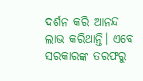ଦର୍ଶନ କରି ଆନନ୍ଦ ଲାଭ କରିଥାନ୍ତି। ଏବେ ସରକାରଙ୍କ ତରଫରୁ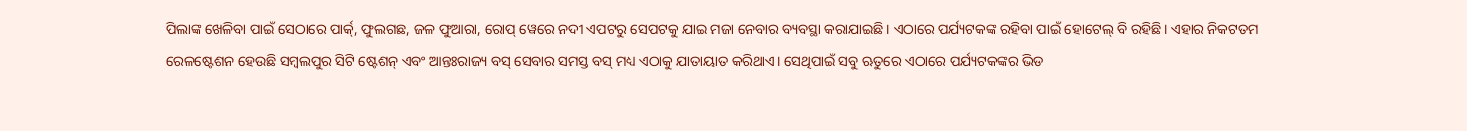ପିଲାଙ୍କ ଖେଳିବା ପାଇଁ ସେଠାରେ ପାର୍କ୍, ଫୁଲଗଛ, ଜଳ ଫୁଆରା, ରୋପ୍ ୱେରେ ନଦୀ ଏପଟରୁ ସେପଟକୁ ଯାଇ ମଜା ନେବାର ବ୍ୟବସ୍ଥା କରାଯାଇଛି। ଏଠାରେ ପର୍ଯ୍ୟଟକଙ୍କ ରହିବା ପାଇଁ ହୋଟେଲ୍ ବି ରହିଛି। ଏହାର ନିକଟତମ ରେଳଷ୍ଟେଶନ ହେଉଛି ସମ୍ବଲପୁର ସିଟି ଷ୍ଟେଶନ୍ ଏବଂ ଆନ୍ତଃରାଜ୍ୟ ବସ୍ ସେବାର ସମସ୍ତ ବସ୍ ମଧ୍ୟ ଏଠାକୁ ଯାତାୟାତ କରିଥାଏ। ସେଥିପାଇଁ ସବୁ ଋତୁରେ ଏଠାରେ ପର୍ଯ୍ୟଟକଙ୍କର ଭିଡ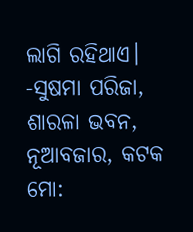ଲାଗି ରହିଥାଏ।
-ସୁଷମା ପରିଜା,
ଶାରଳା ଭବନ, ନୂଆବଜାର, କଟକ
ମୋ: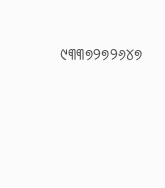୯୩୩୭୨୭୨୬୪୭